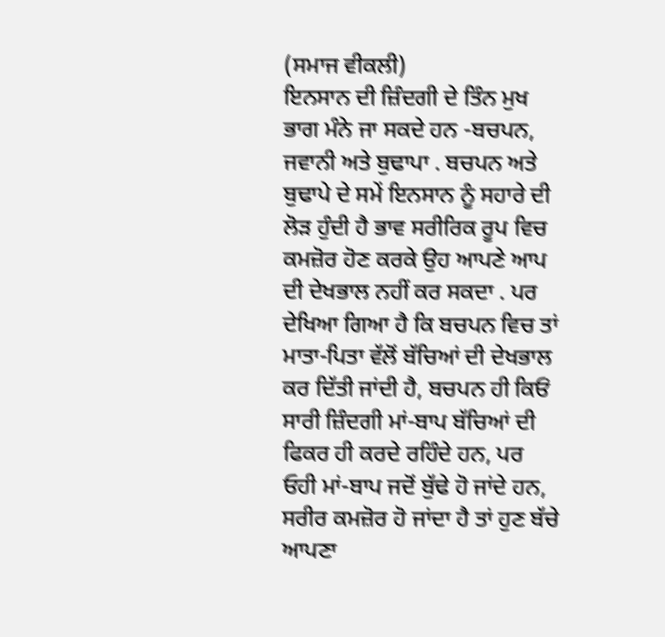(ਸਮਾਜ ਵੀਕਲੀ)
ਇਨਸਾਨ ਦੀ ਜ਼ਿੰਦਗੀ ਦੇ ਤਿੰਨ ਮੁਖ ਭਾਗ ਮੰਨੇ ਜਾ ਸਕਦੇ ਹਨ -ਬਚਪਨ, ਜਵਾਨੀ ਅਤੇ ਬੁਢਾਪਾ . ਬਚਪਨ ਅਤੇ ਬੁਢਾਪੇ ਦੇ ਸਮੇਂ ਇਨਸਾਨ ਨੂੰ ਸਹਾਰੇ ਦੀ ਲੋੜ ਹੁੰਦੀ ਹੈ ਭਾਵ ਸਰੀਰਿਕ ਰੂਪ ਵਿਚ ਕਮਜ਼ੋਰ ਹੋਣ ਕਰਕੇ ਉਹ ਆਪਣੇ ਆਪ ਦੀ ਦੇਖਭਾਲ ਨਹੀਂ ਕਰ ਸਕਦਾ . ਪਰ ਦੇਖਿਆ ਗਿਆ ਹੈ ਕਿ ਬਚਪਨ ਵਿਚ ਤਾਂ ਮਾਤਾ-ਪਿਤਾ ਵੱਲੋਂ ਬੱਚਿਆਂ ਦੀ ਦੇਖਭਾਲ ਕਰ ਦਿੱਤੀ ਜਾਂਦੀ ਹੈ, ਬਚਪਨ ਹੀ ਕਿਓਂ ਸਾਰੀ ਜ਼ਿੰਦਗੀ ਮਾਂ-ਬਾਪ ਬੱਚਿਆਂ ਦੀ ਫਿਕਰ ਹੀ ਕਰਦੇ ਰਹਿੰਦੇ ਹਨ, ਪਰ ਓਹੀ ਮਾਂ-ਬਾਪ ਜਦੋਂ ਬੁੱਢੇ ਹੋ ਜਾਂਦੇ ਹਨ, ਸਰੀਰ ਕਮਜ਼ੋਰ ਹੋ ਜਾਂਦਾ ਹੈ ਤਾਂ ਹੁਣ ਬੱਚੇ ਆਪਣਾ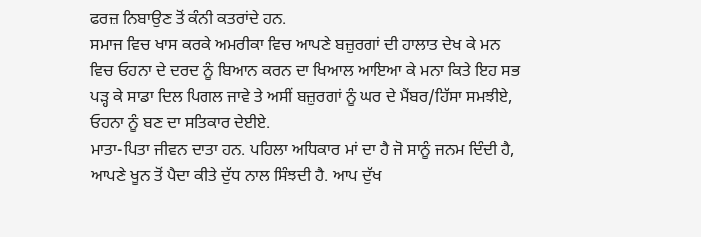ਫਰਜ਼ ਨਿਬਾਉਣ ਤੋਂ ਕੰਨੀ ਕਤਰਾਂਦੇ ਹਨ.
ਸਮਾਜ ਵਿਚ ਖਾਸ ਕਰਕੇ ਅਮਰੀਕਾ ਵਿਚ ਆਪਣੇ ਬਜ਼ੁਰਗਾਂ ਦੀ ਹਾਲਾਤ ਦੇਖ ਕੇ ਮਨ ਵਿਚ ਓਹਨਾ ਦੇ ਦਰਦ ਨੂੰ ਬਿਆਨ ਕਰਨ ਦਾ ਖਿਆਲ ਆਇਆ ਕੇ ਮਨਾ ਕਿਤੇ ਇਹ ਸਭ ਪੜ੍ਹ ਕੇ ਸਾਡਾ ਦਿਲ ਪਿਗਲ ਜਾਵੇ ਤੇ ਅਸੀਂ ਬਜ਼ੁਰਗਾਂ ਨੂੰ ਘਰ ਦੇ ਮੈਂਬਰ/ਹਿੱਸਾ ਸਮਝੀਏ, ਓਹਨਾ ਨੂੰ ਬਣ ਦਾ ਸਤਿਕਾਰ ਦੇਈਏ.
ਮਾਤਾ-ਪਿਤਾ ਜੀਵਨ ਦਾਤਾ ਹਨ. ਪਹਿਲਾ ਅਧਿਕਾਰ ਮਾਂ ਦਾ ਹੈ ਜੋ ਸਾਨੂੰ ਜਨਮ ਦਿੰਦੀ ਹੈ, ਆਪਣੇ ਖੂਨ ਤੋਂ ਪੈਦਾ ਕੀਤੇ ਦੁੱਧ ਨਾਲ ਸਿੰਝਦੀ ਹੈ. ਆਪ ਦੁੱਖ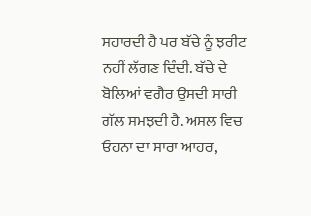ਸਹਾਰਦੀ ਹੈ ਪਰ ਬੱਚੇ ਨੂੰ ਝਰੀਟ ਨਹੀਂ ਲੱਗਣ ਦਿੰਦੀ. ਬੱਚੇ ਦੇ ਬੋਲਿਆਂ ਵਗੈਰ ਉਸਦੀ ਸਾਰੀ ਗੱਲ ਸਮਝਦੀ ਹੈ. ਅਸਲ ਵਿਚ ਓਹਨਾ ਦਾ ਸਾਰਾ ਆਹਰ,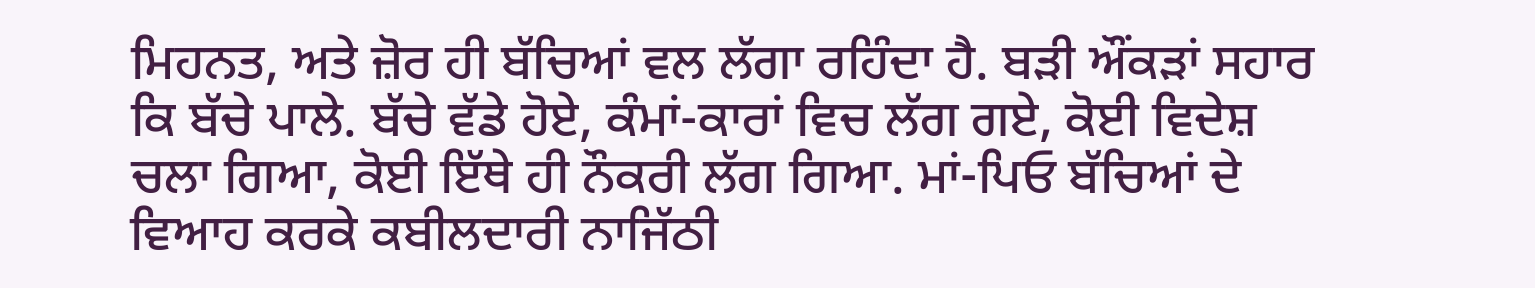ਮਿਹਨਤ, ਅਤੇ ਜ਼ੋਰ ਹੀ ਬੱਚਿਆਂ ਵਲ ਲੱਗਾ ਰਹਿੰਦਾ ਹੈ. ਬੜੀ ਔਂਕੜਾਂ ਸਹਾਰ ਕਿ ਬੱਚੇ ਪਾਲੇ. ਬੱਚੇ ਵੱਡੇ ਹੋਏ, ਕੰਮਾਂ-ਕਾਰਾਂ ਵਿਚ ਲੱਗ ਗਏ, ਕੋਈ ਵਿਦੇਸ਼ ਚਲਾ ਗਿਆ, ਕੋਈ ਇੱਥੇ ਹੀ ਨੌਕਰੀ ਲੱਗ ਗਿਆ. ਮਾਂ-ਪਿਓ ਬੱਚਿਆਂ ਦੇ ਵਿਆਹ ਕਰਕੇ ਕਬੀਲਦਾਰੀ ਨਾਜਿੱਠੀ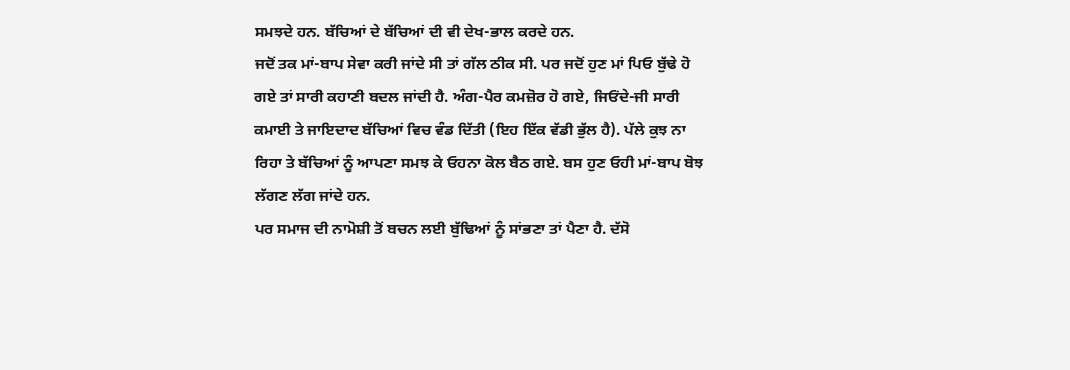ਸਮਝਦੇ ਹਨ. ਬੱਚਿਆਂ ਦੇ ਬੱਚਿਆਂ ਦੀ ਵੀ ਦੇਖ-ਭਾਲ ਕਰਦੇ ਹਨ.
ਜਦੋਂ ਤਕ ਮਾਂ-ਬਾਪ ਸੇਵਾ ਕਰੀ ਜਾਂਦੇ ਸੀ ਤਾਂ ਗੱਲ ਠੀਕ ਸੀ. ਪਰ ਜਦੋਂ ਹੁਣ ਮਾਂ ਪਿਓ ਬੁੱਢੇ ਹੋ ਗਏ ਤਾਂ ਸਾਰੀ ਕਹਾਣੀ ਬਦਲ ਜਾਂਦੀ ਹੈ. ਅੰਗ-ਪੈਰ ਕਮਜ਼ੋਰ ਹੋ ਗਏ, ਜਿਓਂਦੇ-ਜੀ ਸਾਰੀ ਕਮਾਈ ਤੇ ਜਾਇਦਾਦ ਬੱਚਿਆਂ ਵਿਚ ਵੰਡ ਦਿੱਤੀ (ਇਹ ਇੱਕ ਵੱਡੀ ਭੁੱਲ ਹੈ). ਪੱਲੇ ਕੁਝ ਨਾ ਰਿਹਾ ਤੇ ਬੱਚਿਆਂ ਨੂੰ ਆਪਣਾ ਸਮਝ ਕੇ ਓਹਨਾ ਕੋਲ ਬੈਠ ਗਏ. ਬਸ ਹੁਣ ਓਹੀ ਮਾਂ-ਬਾਪ ਬੋਝ ਲੱਗਣ ਲੱਗ ਜਾਂਦੇ ਹਨ.
ਪਰ ਸਮਾਜ ਦੀ ਨਾਮੋਸ਼ੀ ਤੋਂ ਬਚਨ ਲਈ ਬੁੱਢਿਆਂ ਨੂੰ ਸਾਂਭਣਾ ਤਾਂ ਪੈਣਾ ਹੈ. ਦੱਸੋ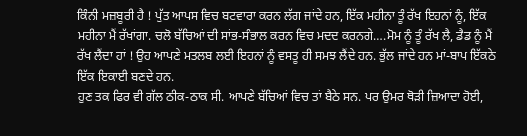ਕਿੰਨੀ ਮਜ਼ਬੂਰੀ ਹੈ ! ਪੁੱਤ ਆਪਸ ਵਿਚ ਬਟਵਾਰਾ ਕਰਨ ਲੱਗ ਜਾਂਦੇ ਹਨ, ਇੱਕ ਮਹੀਨਾ ਤੂੰ ਰੱਖ ਇਹਨਾਂ ਨੂੰ, ਇੱਕ ਮਹੀਨਾ ਮੈਂ ਰੱਖਾਂਗਾ. ਚਲੋ ਬੱਚਿਆਂ ਦੀ ਸਾਂਭ-ਸੰਭਾਲ ਕਰਨ ਵਿਚ ਮਦਦ ਕਰਨਗੇ….ਮੋਮ ਨੂੰ ਤੂੰ ਰੱਖ ਲੈ, ਡੈਡ ਨੂੰ ਮੈਂ ਰੱਖ ਲੈਂਦਾ ਹਾਂ ! ਉਹ ਆਪਣੇ ਮਤਲਬ ਲਈ ਇਹਨਾਂ ਨੂੰ ਵਸਤੂ ਹੀ ਸਮਝ ਲੈਂਦੇ ਹਨ. ਭੁੱਲ ਜਾਂਦੇ ਹਨ ਮਾਂ-ਬਾਪ ਇੱਕਠੇ ਇੱਕ ਇਕਾਈ ਬਣਦੇ ਹਨ.
ਹੁਣ ਤਕ ਫਿਰ ਵੀ ਗੱਲ ਠੀਕ-ਠਾਕ ਸੀ. ਆਪਣੇ ਬੱਚਿਆਂ ਵਿਚ ਤਾਂ ਬੈਠੇ ਸਨ. ਪਰ ਉਮਰ ਥੋੜੀ ਜ਼ਿਆਦਾ ਹੋਈ,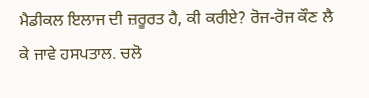ਮੈਡੀਕਲ ਇਲਾਜ ਦੀ ਜ਼ਰੂਰਤ ਹੈ, ਕੀ ਕਰੀਏ? ਰੋਜ-ਰੋਜ ਕੌਣ ਲੈ ਕੇ ਜਾਵੇ ਹਸਪਤਾਲ. ਚਲੋ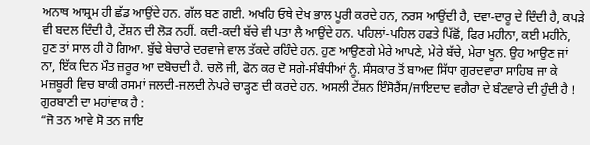ਅਨਾਥ ਆਸ਼੍ਰਮ ਹੀ ਛੱਡ ਆਉਂਦੇ ਹਨ. ਗੱਲ ਬਣ ਗਈ. ਅਖਹਿ ਓਥੇ ਦੇਖ ਭਾਲ ਪੂਰੀ ਕਰਦੇ ਹਨ, ਨਰਸ ਆਉਂਦੀ ਹੈ, ਦਵਾ-ਦਾਰੂ ਦੇ ਦਿੰਦੀ ਹੈ, ਕਪੜੇ ਵੀ ਬਦਲ ਦਿੰਦੀ ਹੈ, ਟੇਂਸ਼ਨ ਦੀ ਲੋੜ ਨਹੀਂ. ਕਦੀ-ਕਦੀ ਬੱਚੇ ਵੀ ਪਤਾ ਲੈ ਆਉਂਦੇ ਹਨ. ਪਹਿਲਾਂ-ਪਹਿਲ ਹਫਤੇ ਪਿੱਛੋਂ, ਫਿਰ ਮਹੀਨਾ, ਕਈ ਮਹੀਨੇ, ਹੁਣ ਤਾਂ ਸਾਲ ਹੀ ਹੋ ਗਿਆ. ਬੁੱਢੇ ਬੇਚਾਰੇ ਦਰਵਾਜੇ ਵਾਲ ਤੱਕਦੇ ਰਹਿੰਦੇ ਹਨ. ਹੁਣ ਆਉਣਗੇ ਮੇਰੇ ਆਪਣੇ, ਮੇਰੇ ਬੱਚੇ, ਮੇਰਾ ਖੂਨ. ਉਹ ਆਉਣ ਜਾਂ ਨਾ, ਇੱਕ ਦਿਨ ਮੌਤ ਜ਼ਰੂਰ ਆ ਦਬੋਚਦੀ ਹੈ. ਚਲੋ ਜੀ, ਫੋਨ ਕਰ ਦੋ ਸਗੇ-ਸੰਬੰਧੀਆਂ ਨੂੰ. ਸੰਸਕਾਰ ਤੋਂ ਬਾਅਦ ਸਿੱਧਾ ਗੁਰਦਵਾਰਾ ਸਾਹਿਬ ਜਾ ਕੇ ਮਜ਼ਬੂਰੀ ਵਿਚ ਬਾਕੀ ਰਸਮਾਂ ਜਲਦੀ-ਜਲਦੀ ਨੇਪਰੇ ਚਾੜ੍ਹਣ ਦੀ ਕਰਦੇ ਹਨ. ਅਸਲੀ ਟੇਂਸ਼ਨ ਇੰਸੋਰੈਂਸ/ਜਾਇਦਾਦ ਵਗੈਰਾ ਦੇ ਬੰਟਵਾਰੇ ਦੀ ਹੁੰਦੀ ਹੈ !
ਗੁਰਬਾਣੀ ਦਾ ਮਹਾਂਵਾਕ ਹੈ :
“ਜੋ ਤਨ ਆਵੇ ਸੋ ਤਨ ਜਾਇ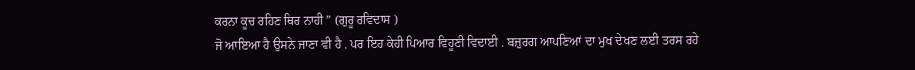ਕਰਨਾ ਕੂਚ ਰਹਿਣ ਥਿਰ ਨਾਹੀ ” (ਗੁਰੂ ਰਵਿਦਾਸ )
ਜੋ ਆਇਆ ਹੈ ਉਸਨੇ ਜਾਣਾ ਵੀ ਹੈ . ਪਰ ਇਹ ਕੇਹੀ ਪਿਆਰ ਵਿਹੂਣੀ ਵਿਦਾਈ . ਬਜ਼ੁਰਗ ਆਪਣਿਆਂ ਦਾ ਮੁਖ ਦੇਖਣ ਲਈ ਤਰਸ ਰਹੇ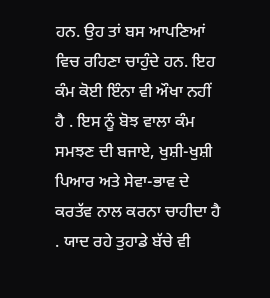ਹਨ. ਉਹ ਤਾਂ ਬਸ ਆਪਣਿਆਂ ਵਿਚ ਰਹਿਣਾ ਚਾਹੁੰਦੇ ਹਨ. ਇਹ ਕੰਮ ਕੋਈ ਇੰਨਾ ਵੀ ਔਖਾ ਨਹੀਂ ਹੈ . ਇਸ ਨੂੰ ਬੋਝ ਵਾਲਾ ਕੰਮ ਸਮਝਣ ਦੀ ਬਜਾਏ, ਖੁਸ਼ੀ-ਖੁਸ਼ੀ ਪਿਆਰ ਅਤੇ ਸੇਵਾ-ਭਾਵ ਦੇ ਕਰਤੱਵ ਨਾਲ ਕਰਨਾ ਚਾਹੀਦਾ ਹੈ . ਯਾਦ ਰਹੇ ਤੁਹਾਡੇ ਬੱਚੇ ਵੀ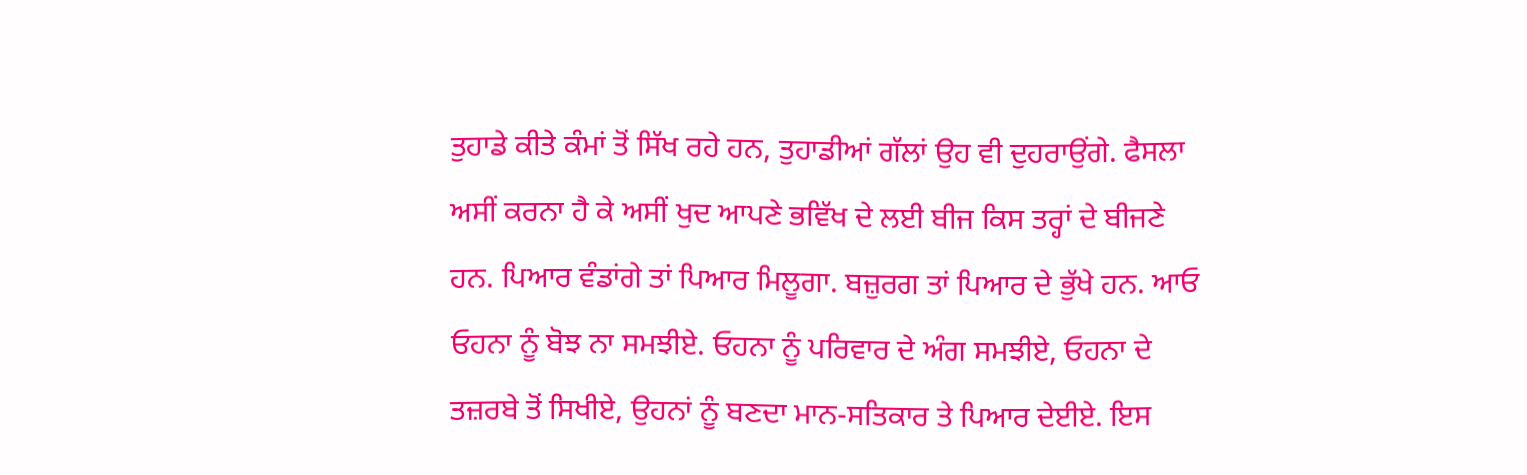ਤੁਹਾਡੇ ਕੀਤੇ ਕੰਮਾਂ ਤੋਂ ਸਿੱਖ ਰਹੇ ਹਨ, ਤੁਹਾਡੀਆਂ ਗੱਲਾਂ ਉਹ ਵੀ ਦੁਹਰਾਉਂਗੇ. ਫੈਸਲਾ ਅਸੀਂ ਕਰਨਾ ਹੈ ਕੇ ਅਸੀਂ ਖੁਦ ਆਪਣੇ ਭਵਿੱਖ ਦੇ ਲਈ ਬੀਜ ਕਿਸ ਤਰ੍ਹਾਂ ਦੇ ਬੀਜਣੇ ਹਨ. ਪਿਆਰ ਵੰਡਾਂਗੇ ਤਾਂ ਪਿਆਰ ਮਿਲੂਗਾ. ਬਜ਼ੁਰਗ ਤਾਂ ਪਿਆਰ ਦੇ ਭੁੱਖੇ ਹਨ. ਆਓ ਓਹਨਾ ਨੂੰ ਬੋਝ ਨਾ ਸਮਝੀਏ. ਓਹਨਾ ਨੂੰ ਪਰਿਵਾਰ ਦੇ ਅੰਗ ਸਮਝੀਏ, ਓਹਨਾ ਦੇ ਤਜ਼ਰਬੇ ਤੋਂ ਸਿਖੀਏ, ਉਹਨਾਂ ਨੂੰ ਬਣਦਾ ਮਾਨ-ਸਤਿਕਾਰ ਤੇ ਪਿਆਰ ਦੇਈਏ. ਇਸ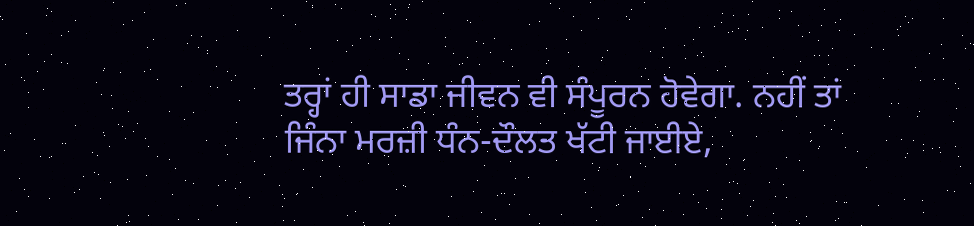ਤਰ੍ਹਾਂ ਹੀ ਸਾਡਾ ਜੀਵਨ ਵੀ ਸੰਪੂਰਨ ਹੋਵੇਗਾ. ਨਹੀਂ ਤਾਂ ਜਿੰਨਾ ਮਰਜ਼ੀ ਧੰਨ-ਦੌਲਤ ਖੱਟੀ ਜਾਈਏ,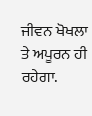ਜੀਵਨ ਖੋਖਲਾ ਤੇ ਅਪੂਰਨ ਹੀ ਰਹੇਗਾ.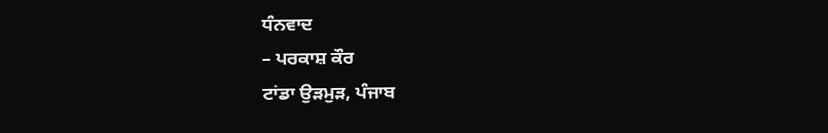ਧੰਨਵਾਦ
– ਪਰਕਾਸ਼ ਕੌਰ
ਟਾਂਡਾ ਉੜਮੁੜ, ਪੰਜਾਬ